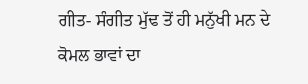ਗੀਤ- ਸੰਗੀਤ ਮੁੱਢ ਤੋਂ ਹੀ ਮਨੁੱਖੀ ਮਨ ਦੇ ਕੋਮਲ ਭਾਵਾਂ ਦਾ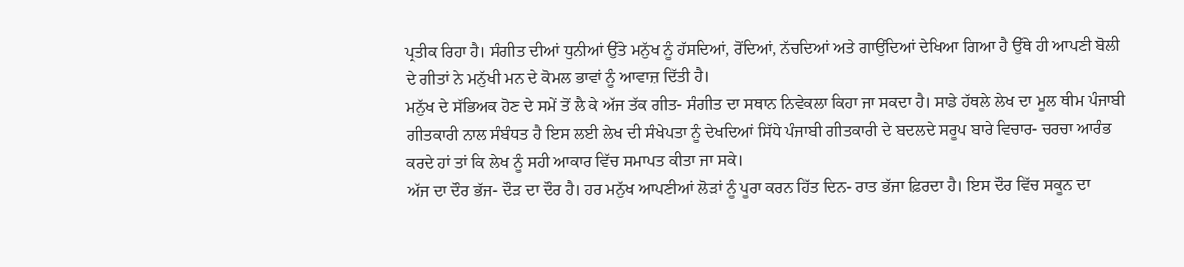ਪ੍ਰਤੀਕ ਰਿਹਾ ਹੈ। ਸੰਗੀਤ ਦੀਆਂ ਧੁਨੀਆਂ ਉੱਤੇ ਮਨੁੱਖ ਨੂੰ ਹੱਸਦਿਆਂ, ਰੋਂਦਿਆਂ, ਨੱਚਦਿਆਂ ਅਤੇ ਗਾਉਂਦਿਆਂ ਦੇਖਿਆ ਗਿਆ ਹੈ ਉੱਥੇ ਹੀ ਆਪਣੀ ਬੋਲੀ ਦੇ ਗੀਤਾਂ ਨੇ ਮਨੁੱਖੀ ਮਨ ਦੇ ਕੋਮਲ ਭਾਵਾਂ ਨੂੰ ਆਵਾਜ਼ ਦਿੱਤੀ ਹੈ।
ਮਨੁੱਖ ਦੇ ਸੱਭਿਅਕ ਹੋਣ ਦੇ ਸਮੇਂ ਤੋਂ ਲੈ ਕੇ ਅੱਜ ਤੱਕ ਗੀਤ- ਸੰਗੀਤ ਦਾ ਸਥਾਨ ਨਿਵੇਕਲਾ ਕਿਹਾ ਜਾ ਸਕਦਾ ਹੈ। ਸਾਡੇ ਹੱਥਲੇ ਲੇਖ ਦਾ ਮੂਲ ਥੀਮ ਪੰਜਾਬੀ ਗੀਤਕਾਰੀ ਨਾਲ ਸੰਬੰਧਤ ਹੈ ਇਸ ਲਈ ਲੇਖ ਦੀ ਸੰਖੇਪਤਾ ਨੂੰ ਦੇਖਦਿਆਂ ਸਿੱਧੇ ਪੰਜਾਬੀ ਗੀਤਕਾਰੀ ਦੇ ਬਦਲਦੇ ਸਰੂਪ ਬਾਰੇ ਵਿਚਾਰ- ਚਰਚਾ ਆਰੰਭ ਕਰਦੇ ਹਾਂ ਤਾਂ ਕਿ ਲੇਖ ਨੂੰ ਸਹੀ ਆਕਾਰ ਵਿੱਚ ਸਮਾਪਤ ਕੀਤਾ ਜਾ ਸਕੇ।
ਅੱਜ ਦਾ ਦੌਰ ਭੱਜ- ਦੌੜ ਦਾ ਦੌਰ ਹੈ। ਹਰ ਮਨੁੱਖ ਆਪਣੀਆਂ ਲੋੜਾਂ ਨੂੰ ਪੂਰਾ ਕਰਨ ਹਿੱਤ ਦਿਨ- ਰਾਤ ਭੱਜਾ ਫ਼ਿਰਦਾ ਹੈ। ਇਸ ਦੌਰ ਵਿੱਚ ਸਕੂਨ ਦਾ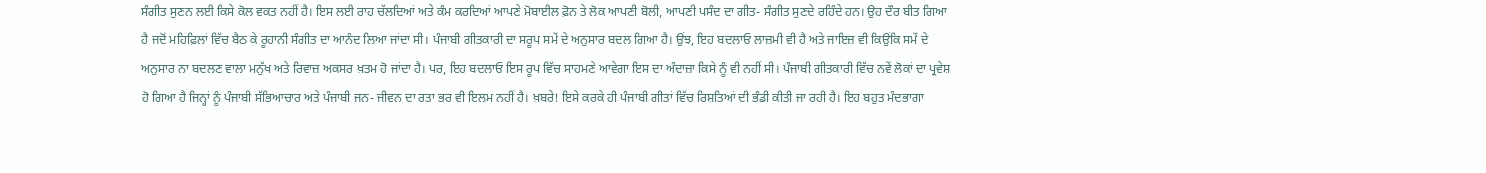ਸੰਗੀਤ ਸੁਣਨ ਲਈ ਕਿਸੇ ਕੋਲ ਵਕਤ ਨਹੀਂ ਹੈ। ਇਸ ਲਈ ਰਾਹ ਚੱਲਦਿਆਂ ਅਤੇ ਕੰਮ ਕਰਦਿਆਂ ਆਪਣੇ ਮੋਬਾਈਲ ਫ਼ੋਨ ਤੇ ਲੋਕ ਆਪਣੀ ਬੋਲੀ, ਆਪਣੀ ਪਸੰਦ ਦਾ ਗੀਤ- ਸੰਗੀਤ ਸੁਣਦੇ ਰਹਿੰਦੇ ਹਨ। ਉਹ ਦੌਰ ਬੀਤ ਗਿਆ ਹੈ ਜਦੋਂ ਮਹਿਫ਼ਿਲਾਂ ਵਿੱਚ ਬੈਠ ਕੇ ਰੂਹਾਨੀ ਸੰਗੀਤ ਦਾ ਆਨੰਦ ਲਿਆ ਜਾਂਦਾ ਸੀ। ਪੰਜਾਬੀ ਗੀਤਕਾਰੀ ਦਾ ਸਰੂਪ ਸਮੇਂ ਦੇ ਅਨੁਸਾਰ ਬਦਲ ਗਿਆ ਹੈ। ਉਂਝ, ਇਹ ਬਦਲਾਓ ਲਾਜ਼ਮੀ ਵੀ ਹੈ ਅਤੇ ਜਾਇਜ਼ ਵੀ ਕਿਉਂਕਿ ਸਮੇਂ ਦੇ ਅਨੁਸਾਰ ਨਾ ਬਦਲਣ ਵਾਲਾ ਮਨੁੱਖ ਅਤੇ ਰਿਵਾਜ਼ ਅਕਸਰ ਖ਼ਤਮ ਹੋ ਜਾਂਦਾ ਹੈ। ਪਰ, ਇਹ ਬਦਲਾਓ ਇਸ ਰੂਪ ਵਿੱਚ ਸਾਹਮਣੇ ਆਵੇਗਾ ਇਸ ਦਾ ਅੰਦਾਜ਼ਾ ਕਿਸੇ ਨੂੰ ਵੀ ਨਹੀਂ ਸੀ। ਪੰਜਾਬੀ ਗੀਤਕਾਰੀ ਵਿੱਚ ਨਵੇਂ ਲੋਕਾਂ ਦਾ ਪ੍ਰਵੇਸ਼ ਹੋ ਗਿਆ ਹੈ ਜਿਨ੍ਹਾਂ ਨੂੰ ਪੰਜਾਬੀ ਸੱਭਿਆਚਾਰ ਅਤੇ ਪੰਜਾਬੀ ਜਨ- ਜੀਵਨ ਦਾ ਰਤਾ ਭਰ ਵੀ ਇਲਮ ਨਹੀਂ ਹੈ। ਖ਼ਬਰੇ! ਇਸੇ ਕਰਕੇ ਹੀ ਪੰਜਾਬੀ ਗੀਤਾਂ ਵਿੱਚ ਰਿਸ਼ਤਿਆਂ ਦੀ ਭੰਡੀ ਕੀਤੀ ਜਾ ਰਹੀ ਹੈ। ਇਹ ਬਹੁਤ ਮੰਦਭਾਗਾ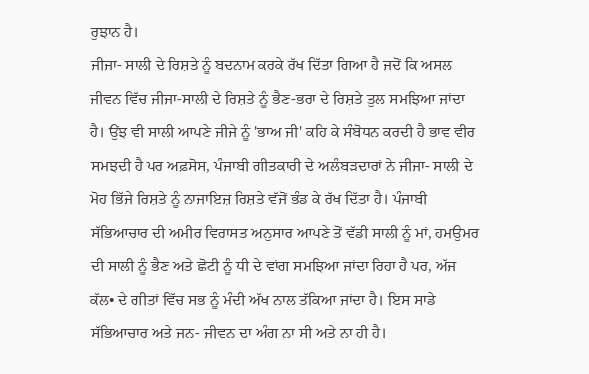ਰੁਝਾਨ ਹੈ।
ਜੀਜਾ- ਸਾਲੀ ਦੇ ਰਿਸ਼ਤੇ ਨੂੰ ਬਦਨਾਮ ਕਰਕੇ ਰੱਖ ਦਿੱਤਾ ਗਿਆ ਹੈ ਜਦੋਂ ਕਿ ਅਸਲ ਜੀਵਨ ਵਿੱਚ ਜੀਜਾ-ਸਾਲੀ ਦੇ ਰਿਸ਼ਤੇ ਨੂੰ ਭੈਣ-ਭਰਾ ਦੇ ਰਿਸ਼ਤੇ ਤੁਲ ਸਮਝਿਆ ਜਾਂਦਾ ਹੈ। ਉਂਝ ਵੀ ਸਾਲੀ ਆਪਣੇ ਜੀਜੇ ਨੂੰ 'ਭਾਅ ਜੀ' ਕਹਿ ਕੇ ਸੰਬੋਧਨ ਕਰਦੀ ਹੈ ਭਾਵ ਵੀਰ ਸਮਝਦੀ ਹੈ ਪਰ ਅਫ਼ਸੋਸ, ਪੰਜਾਬੀ ਗੀਤਕਾਰੀ ਦੇ ਅਲੰਬੜਦਾਰਾਂ ਨੇ ਜੀਜਾ- ਸਾਲੀ ਦੇ ਮੋਹ ਭਿੱਜੇ ਰਿਸ਼ਤੇ ਨੂੰ ਨਾਜਾਇਜ਼ ਰਿਸ਼ਤੇ ਵੱਜੋਂ ਭੰਡ ਕੇ ਰੱਖ ਦਿੱਤਾ ਹੈ। ਪੰਜਾਬੀ ਸੱਭਿਆਚਾਰ ਦੀ ਅਮੀਰ ਵਿਰਾਸਤ ਅਨੁਸਾਰ ਆਪਣੇ ਤੋਂ ਵੱਡੀ ਸਾਲੀ ਨੂੰ ਮਾਂ, ਹਮਉਮਰ ਦੀ ਸਾਲੀ ਨੂੰ ਭੈਣ ਅਤੇ ਛੋਟੀ ਨੂੰ ਧੀ ਦੇ ਵਾਂਗ ਸਮਝਿਆ ਜਾਂਦਾ ਰਿਹਾ ਹੈ ਪਰ, ਅੱਜ ਕੱਲ• ਦੇ ਗੀਤਾਂ ਵਿੱਚ ਸਭ ਨੂੰ ਮੰਦੀ ਅੱਖ ਨਾਲ ਤੱਕਿਆ ਜਾਂਦਾ ਹੈ। ਇਸ ਸਾਡੇ ਸੱਭਿਆਚਾਰ ਅਤੇ ਜਨ- ਜੀਵਨ ਦਾ ਅੰਗ ਨਾ ਸੀ ਅਤੇ ਨਾ ਹੀ ਹੈ।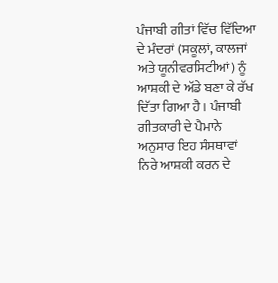ਪੰਜਾਬੀ ਗੀਤਾਂ ਵਿੱਚ ਵਿੱਦਿਆ ਦੇ ਮੰਦਰਾਂ (ਸਕੂਲਾਂ, ਕਾਲਜਾਂ ਅਤੇ ਯੂਨੀਵਰਸਿਟੀਆਂ) ਨੂੰ ਆਸ਼ਕੀ ਦੇ ਅੱਡੇ ਬਣਾ ਕੇ ਰੱਖ ਦਿੱਤਾ ਗਿਆ ਹੈ। ਪੰਜਾਬੀ ਗੀਤਕਾਰੀ ਦੇ ਪੈਮਾਨੇ ਅਨੁਸਾਰ ਇਹ ਸੰਸਥਾਵਾਂ ਨਿਰੇ ਆਸ਼ਕੀ ਕਰਨ ਦੇ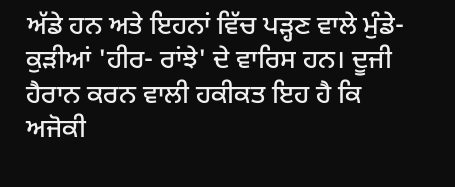ਅੱਡੇ ਹਨ ਅਤੇ ਇਹਨਾਂ ਵਿੱਚ ਪੜ੍ਹਣ ਵਾਲੇ ਮੁੰਡੇ- ਕੁੜੀਆਂ 'ਹੀਰ- ਰਾਂਝੇ' ਦੇ ਵਾਰਿਸ ਹਨ। ਦੂਜੀ ਹੈਰਾਨ ਕਰਨ ਵਾਲੀ ਹਕੀਕਤ ਇਹ ਹੈ ਕਿ ਅਜੋਕੀ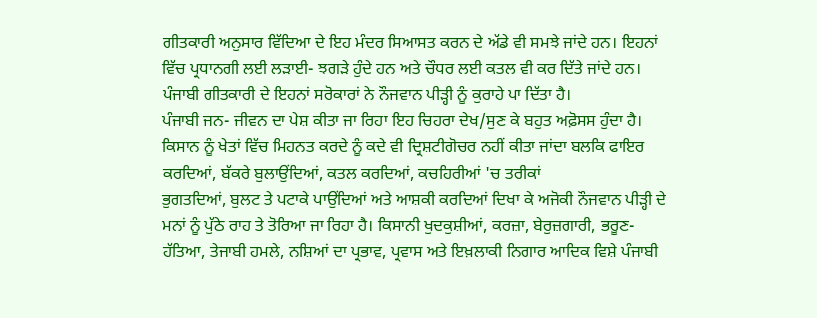ਗੀਤਕਾਰੀ ਅਨੁਸਾਰ ਵਿੱਦਿਆ ਦੇ ਇਹ ਮੰਦਰ ਸਿਆਸਤ ਕਰਨ ਦੇ ਅੱਡੇ ਵੀ ਸਮਝੇ ਜਾਂਦੇ ਹਨ। ਇਹਨਾਂ ਵਿੱਚ ਪ੍ਰਧਾਨਗੀ ਲਈ ਲੜਾਈ- ਝਗੜੇ ਹੁੰਦੇ ਹਨ ਅਤੇ ਚੌਧਰ ਲਈ ਕਤਲ ਵੀ ਕਰ ਦਿੱਤੇ ਜਾਂਦੇ ਹਨ। ਪੰਜਾਬੀ ਗੀਤਕਾਰੀ ਦੇ ਇਹਨਾਂ ਸਰੋਕਾਰਾਂ ਨੇ ਨੌਜਵਾਨ ਪੀੜ੍ਹੀ ਨੂੰ ਕੁਰਾਹੇ ਪਾ ਦਿੱਤਾ ਹੈ।
ਪੰਜਾਬੀ ਜਨ- ਜੀਵਨ ਦਾ ਪੇਸ਼ ਕੀਤਾ ਜਾ ਰਿਹਾ ਇਹ ਚਿਹਰਾ ਦੇਖ/ਸੁਣ ਕੇ ਬਹੁਤ ਅਫ਼ੋਸਸ ਹੁੰਦਾ ਹੈ। ਕਿਸਾਨ ਨੂੰ ਖੇਤਾਂ ਵਿੱਚ ਮਿਹਨਤ ਕਰਦੇ ਨੂੰ ਕਦੇ ਵੀ ਦ੍ਰਿਸ਼ਟੀਗੋਚਰ ਨਹੀਂ ਕੀਤਾ ਜਾਂਦਾ ਬਲਕਿ ਫਾਇਰ ਕਰਦਿਆਂ, ਬੱਕਰੇ ਬੁਲਾਉਂਦਿਆਂ, ਕਤਲ ਕਰਦਿਆਂ, ਕਚਹਿਰੀਆਂ 'ਚ ਤਰੀਕਾਂ
ਭੁਗਤਦਿਆਂ, ਬੁਲਟ ਤੇ ਪਟਾਕੇ ਪਾਉਂਦਿਆਂ ਅਤੇ ਆਸ਼ਕੀ ਕਰਦਿਆਂ ਦਿਖਾ ਕੇ ਅਜੋਕੀ ਨੌਜਵਾਨ ਪੀੜ੍ਹੀ ਦੇ ਮਨਾਂ ਨੂੰ ਪੁੱਠੇ ਰਾਹ ਤੇ ਤੋਰਿਆ ਜਾ ਰਿਹਾ ਹੈ। ਕਿਸਾਨੀ ਖੁਦਕੁਸ਼ੀਆਂ, ਕਰਜ਼ਾ, ਬੇਰੁਜ਼ਗਾਰੀ, ਭਰੂਣ- ਹੱਤਿਆ, ਤੇਜਾਬੀ ਹਮਲੇ, ਨਸ਼ਿਆਂ ਦਾ ਪ੍ਰਭਾਵ, ਪ੍ਰਵਾਸ ਅਤੇ ਇਖ਼ਲਾਕੀ ਨਿਗਾਰ ਆਦਿਕ ਵਿਸ਼ੇ ਪੰਜਾਬੀ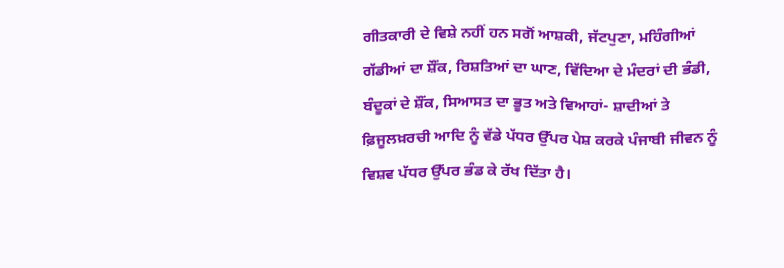ਗੀਤਕਾਰੀ ਦੇ ਵਿਸ਼ੇ ਨਹੀਂ ਹਨ ਸਗੋਂ ਆਸ਼ਕੀ, ਜੱਟਪੁਣਾ, ਮਹਿੰਗੀਆਂ ਗੱਡੀਆਂ ਦਾ ਸ਼ੌਂਕ, ਰਿਸ਼ਤਿਆਂ ਦਾ ਘਾਣ, ਵਿੱਦਿਆ ਦੇ ਮੰਦਰਾਂ ਦੀ ਭੰਡੀ, ਬੰਦੂਕਾਂ ਦੇ ਸ਼ੌਂਕ, ਸਿਆਸਤ ਦਾ ਭੂਤ ਅਤੇ ਵਿਆਹਾਂ- ਸ਼ਾਦੀਆਂ ਤੇ ਫ਼ਿਜੂਲਖ਼ਰਚੀ ਆਦਿ ਨੂੰ ਵੱਡੇ ਪੱਧਰ ਉੱਪਰ ਪੇਸ਼ ਕਰਕੇ ਪੰਜਾਬੀ ਜੀਵਨ ਨੂੰ ਵਿਸ਼ਵ ਪੱਧਰ ਉੱਪਰ ਭੰਡ ਕੇ ਰੱਖ ਦਿੱਤਾ ਹੈ।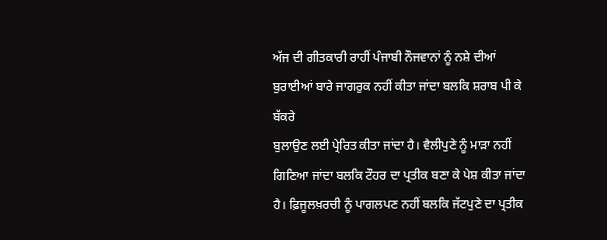ਅੱਜ ਦੀ ਗੀਤਕਾਰੀ ਰਾਹੀਂ ਪੰਜਾਬੀ ਨੌਜਵਾਨਾਂ ਨੂੰ ਨਸ਼ੇ ਦੀਆਂ ਬੁਰਾਈਆਂ ਬਾਰੇ ਜਾਗਰੁਕ ਨਹੀਂ ਕੀਤਾ ਜਾਂਦਾ ਬਲਕਿ ਸ਼ਰਾਬ ਪੀ ਕੇ ਬੱਕਰੇ
ਬੁਲਾਉਣ ਲਈ ਪ੍ਰੇਰਿਤ ਕੀਤਾ ਜਾਂਦਾ ਹੈ। ਵੈਲੀਪੁਣੇ ਨੂੰ ਮਾੜਾ ਨਹੀਂ ਗਿਣਿਆ ਜਾਂਦਾ ਬਲਕਿ ਟੌਹਰ ਦਾ ਪ੍ਰਤੀਕ ਬਣਾ ਕੇ ਪੇਸ਼ ਕੀਤਾ ਜਾਂਦਾ ਹੈ। ਫ਼ਿਜੂਲਖ਼ਰਚੀ ਨੂੰ ਪਾਗਲਪਣ ਨਹੀਂ ਬਲਕਿ ਜੱਟਪੁਣੇ ਦਾ ਪ੍ਰਤੀਕ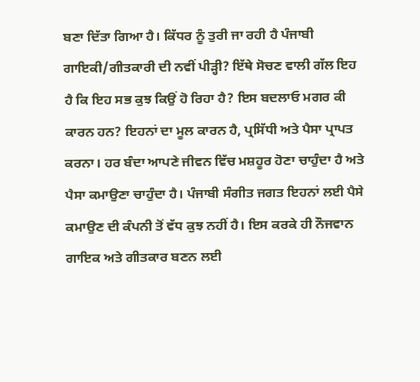ਬਣਾ ਦਿੱਤਾ ਗਿਆ ਹੈ। ਕਿੱਧਰ ਨੂੰ ਤੁਰੀ ਜਾ ਰਹੀ ਹੈ ਪੰਜਾਬੀ ਗਾਇਕੀ/ਗੀਤਕਾਰੀ ਦੀ ਨਵੀਂ ਪੀੜ੍ਹੀ? ਇੱਥੇ ਸੋਚਣ ਵਾਲੀ ਗੱਲ ਇਹ ਹੈ ਕਿ ਇਹ ਸਭ ਕੁਝ ਕਿਉਂ ਹੋ ਰਿਹਾ ਹੈ? ਇਸ ਬਦਲਾਓ ਮਗਰ ਕੀ ਕਾਰਨ ਹਨ? ਇਹਨਾਂ ਦਾ ਮੂਲ ਕਾਰਨ ਹੈ, ਪ੍ਰਸਿੱਧੀ ਅਤੇ ਪੈਸਾ ਪ੍ਰਾਪਤ ਕਰਨਾ। ਹਰ ਬੰਦਾ ਆਪਣੇ ਜੀਵਨ ਵਿੱਚ ਮਸ਼ਹੂਰ ਹੋਣਾ ਚਾਹੁੰਦਾ ਹੈ ਅਤੇ ਪੈਸਾ ਕਮਾਉਣਾ ਚਾਹੁੰਦਾ ਹੈ। ਪੰਜਾਬੀ ਸੰਗੀਤ ਜਗਤ ਇਹਨਾਂ ਲਈ ਪੈਸੇ ਕਮਾਉਣ ਦੀ ਕੰਪਨੀ ਤੋਂ ਵੱਧ ਕੁਝ ਨਹੀਂ ਹੈ। ਇਸ ਕਰਕੇ ਹੀ ਨੌਜਵਾਨ ਗਾਇਕ ਅਤੇ ਗੀਤਕਾਰ ਬਣਨ ਲਈ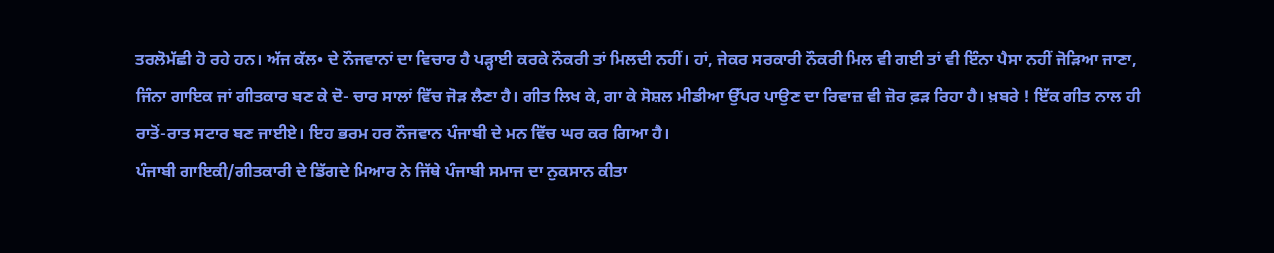ਤਰਲੋਮੱਛੀ ਹੋ ਰਹੇ ਹਨ। ਅੱਜ ਕੱਲ• ਦੇ ਨੌਜਵਾਨਾਂ ਦਾ ਵਿਚਾਰ ਹੈ ਪੜ੍ਹਾਈ ਕਰਕੇ ਨੌਕਰੀ ਤਾਂ ਮਿਲਦੀ ਨਹੀਂ। ਹਾਂ, ਜੇਕਰ ਸਰਕਾਰੀ ਨੌਕਰੀ ਮਿਲ ਵੀ ਗਈ ਤਾਂ ਵੀ ਇੰਨਾ ਪੈਸਾ ਨਹੀਂ ਜੋੜਿਆ ਜਾਣਾ, ਜਿੰਨਾ ਗਾਇਕ ਜਾਂ ਗੀਤਕਾਰ ਬਣ ਕੇ ਦੋ- ਚਾਰ ਸਾਲਾਂ ਵਿੱਚ ਜੋੜ ਲੈਣਾ ਹੈ। ਗੀਤ ਲਿਖ ਕੇ, ਗਾ ਕੇ ਸੋਸ਼ਲ ਮੀਡੀਆ ਉੱਪਰ ਪਾਉਣ ਦਾ ਰਿਵਾਜ਼ ਵੀ ਜ਼ੋਰ ਫ਼ੜ ਰਿਹਾ ਹੈ। ਖ਼ਬਰੇ ! ਇੱਕ ਗੀਤ ਨਾਲ ਹੀ ਰਾਤੋਂ-ਰਾਤ ਸਟਾਰ ਬਣ ਜਾਈਏ। ਇਹ ਭਰਮ ਹਰ ਨੌਜਵਾਨ ਪੰਜਾਬੀ ਦੇ ਮਨ ਵਿੱਚ ਘਰ ਕਰ ਗਿਆ ਹੈ।
ਪੰਜਾਬੀ ਗਾਇਕੀ/ਗੀਤਕਾਰੀ ਦੇ ਡਿੱਗਦੇ ਮਿਆਰ ਨੇ ਜਿੱਥੇ ਪੰਜਾਬੀ ਸਮਾਜ ਦਾ ਨੁਕਸਾਨ ਕੀਤਾ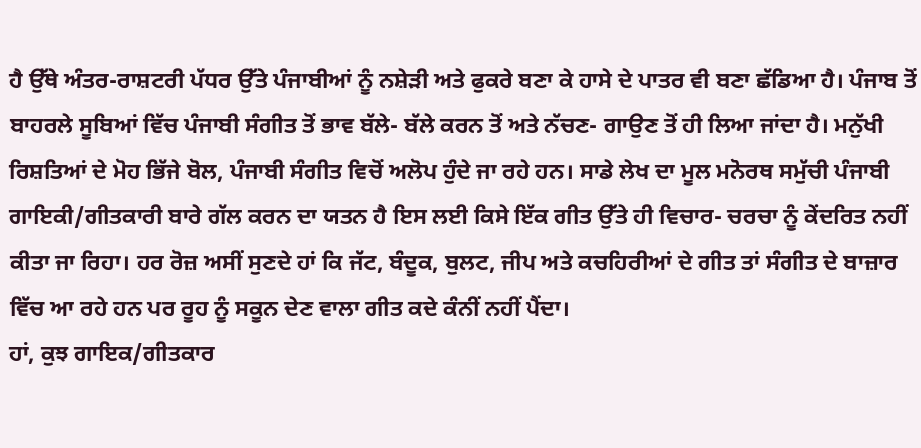ਹੈ ਉੱਥੇ ਅੰਤਰ-ਰਾਸ਼ਟਰੀ ਪੱਧਰ ਉੱਤੇ ਪੰਜਾਬੀਆਂ ਨੂੰ ਨਸ਼ੇੜੀ ਅਤੇ ਫੁਕਰੇ ਬਣਾ ਕੇ ਹਾਸੇ ਦੇ ਪਾਤਰ ਵੀ ਬਣਾ ਛੱਡਿਆ ਹੈ। ਪੰਜਾਬ ਤੋਂ ਬਾਹਰਲੇ ਸੂਬਿਆਂ ਵਿੱਚ ਪੰਜਾਬੀ ਸੰਗੀਤ ਤੋਂ ਭਾਵ ਬੱਲੇ- ਬੱਲੇ ਕਰਨ ਤੋਂ ਅਤੇ ਨੱਚਣ- ਗਾਉਣ ਤੋਂ ਹੀ ਲਿਆ ਜਾਂਦਾ ਹੈ। ਮਨੁੱਖੀ ਰਿਸ਼ਤਿਆਂ ਦੇ ਮੋਹ ਭਿੱਜੇ ਬੋਲ, ਪੰਜਾਬੀ ਸੰਗੀਤ ਵਿਚੋਂ ਅਲੋਪ ਹੁੰਦੇ ਜਾ ਰਹੇ ਹਨ। ਸਾਡੇ ਲੇਖ ਦਾ ਮੂਲ ਮਨੋਰਥ ਸਮੁੱਚੀ ਪੰਜਾਬੀ ਗਾਇਕੀ/ਗੀਤਕਾਰੀ ਬਾਰੇ ਗੱਲ ਕਰਨ ਦਾ ਯਤਨ ਹੈ ਇਸ ਲਈ ਕਿਸੇ ਇੱਕ ਗੀਤ ਉੱਤੇ ਹੀ ਵਿਚਾਰ- ਚਰਚਾ ਨੂੰ ਕੇਂਦਰਿਤ ਨਹੀਂ ਕੀਤਾ ਜਾ ਰਿਹਾ। ਹਰ ਰੋਜ਼ ਅਸੀਂ ਸੁਣਦੇ ਹਾਂ ਕਿ ਜੱਟ, ਬੰਦੂਕ, ਬੁਲਟ, ਜੀਪ ਅਤੇ ਕਚਹਿਰੀਆਂ ਦੇ ਗੀਤ ਤਾਂ ਸੰਗੀਤ ਦੇ ਬਾਜ਼ਾਰ ਵਿੱਚ ਆ ਰਹੇ ਹਨ ਪਰ ਰੂਹ ਨੂੰ ਸਕੂਨ ਦੇਣ ਵਾਲਾ ਗੀਤ ਕਦੇ ਕੰਨੀਂ ਨਹੀਂ ਪੈਂਦਾ।
ਹਾਂ, ਕੁਝ ਗਾਇਕ/ਗੀਤਕਾਰ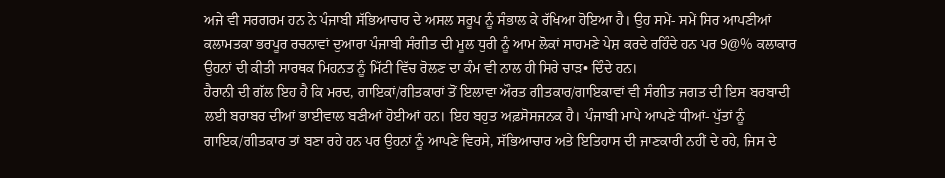ਅਜੇ ਵੀ ਸਰਗਰਮ ਹਨ ਨੇ ਪੰਜਾਬੀ ਸੱਭਿਆਚਾਰ ਦੇ ਅਸਲ ਸਰੂਪ ਨੂੰ ਸੰਭਾਲ ਕੇ ਰੱਖਿਆ ਹੋਇਆ ਹੈ। ਉਹ ਸਮੇਂ- ਸਮੇਂ ਸਿਰ ਆਪਣੀਆਂ ਕਲਾਮਤਕਾ ਭਰਪੂਰ ਰਚਨਾਵਾਂ ਦੁਆਰਾ ਪੰਜਾਬੀ ਸੰਗੀਤ ਦੀ ਮੂਲ ਧੁਰੀ ਨੂੰ ਆਮ ਲੋਕਾਂ ਸਾਹਮਣੇ ਪੇਸ਼ ਕਰਦੇ ਰਹਿੰਦੇ ਹਨ ਪਰ 9@% ਕਲਾਕਾਰ ਉਹਨਾਂ ਦੀ ਕੀਤੀ ਸਾਰਥਕ ਮਿਹਨਤ ਨੂੰ ਮਿੱਟੀ ਵਿੱਚ ਰੋਲਣ ਦਾ ਕੰਮ ਵੀ ਨਾਲ ਹੀ ਸਿਰੇ ਚਾੜ• ਦਿੰਦੇ ਹਨ।
ਹੈਰਾਨੀ ਦੀ ਗੱਲ ਇਹ ਹੈ ਕਿ ਮਰਦ, ਗਾਇਕਾਂ/ਗੀਤਕਾਰਾਂ ਤੋਂ ਇਲਾਵਾ ਔਰਤ ਗੀਤਕਾਰ/ਗਾਇਕਾਵਾਂ ਵੀ ਸੰਗੀਤ ਜਗਤ ਦੀ ਇਸ ਬਰਬਾਦੀ ਲਈ ਬਰਾਬਰ ਦੀਆਂ ਭਾਈਵਾਲ ਬਣੀਆਂ ਹੋਈਆਂ ਹਨ। ਇਹ ਬਹੁਤ ਅਫ਼ਸੋਸਜਨਕ ਹੈ। ਪੰਜਾਬੀ ਮਾਪੇ ਆਪਣੇ ਧੀਆਂ- ਪੁੱਤਾਂ ਨੂੰ ਗਾਇਕ/ਗੀਤਕਾਰ ਤਾਂ ਬਣਾ ਰਹੇ ਹਨ ਪਰ ਉਹਨਾਂ ਨੂੰ ਆਪਣੇ ਵਿਰਸੇ, ਸੱਭਿਆਚਾਰ ਅਤੇ ਇਤਿਹਾਸ ਦੀ ਜਾਣਕਾਰੀ ਨਹੀਂ ਦੇ ਰਹੇ, ਜਿਸ ਦੇ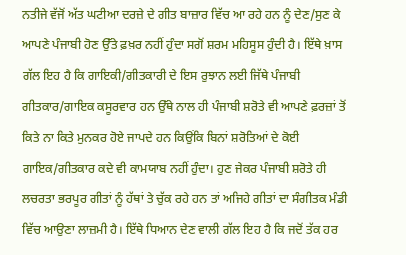ਨਤੀਜੇ ਵੱਜੋਂ ਅੱਤ ਘਟੀਆ ਦਰਜ਼ੇ ਦੇ ਗੀਤ ਬਾਜ਼ਾਰ ਵਿੱਚ ਆ ਰਹੇ ਹਨ ਨੂੰ ਦੇਣ/ਸੁਣ ਕੇ ਆਪਣੇ ਪੰਜਾਬੀ ਹੋਣ ਉੱਤੇ ਫ਼ਖ਼ਰ ਨਹੀਂ ਹੁੰਦਾ ਸਗੋਂ ਸ਼ਰਮ ਮਹਿਸੂਸ ਹੁੰਦੀ ਹੈ। ਇੱਥੇ ਖ਼ਾਸ ਗੱਲ ਇਹ ਹੈ ਕਿ ਗਾਇਕੀ/ਗੀਤਕਾਰੀ ਦੇ ਇਸ ਰੁਝਾਨ ਲਈ ਜਿੱਥੇ ਪੰਜਾਬੀ ਗੀਤਕਾਰ/ਗਾਇਕ ਕਸੂਰਵਾਰ ਹਨ ਉੱਥੇ ਨਾਲ ਹੀ ਪੰਜਾਬੀ ਸ਼ਰੋਤੇ ਵੀ ਆਪਣੇ ਫ਼ਰਜ਼ਾਂ ਤੋਂ ਕਿਤੇ ਨਾ ਕਿਤੇ ਮੁਨਕਰ ਹੋਏ ਜਾਪਦੇ ਹਨ ਕਿਉਂਕਿ ਬਿਨਾਂ ਸ਼ਰੋਤਿਆਂ ਦੇ ਕੋਈ ਗਾਇਕ/ਗੀਤਕਾਰ ਕਦੇ ਵੀ ਕਾਮਯਾਬ ਨਹੀਂ ਹੁੰਦਾ। ਹੁਣ ਜੇਕਰ ਪੰਜਾਬੀ ਸ਼ਰੋਤੇ ਹੀ ਲਚਰਤਾ ਭਰਪੂਰ ਗੀਤਾਂ ਨੂੰ ਹੱਥਾਂ ਤੇ ਚੁੱਕ ਰਹੇ ਹਨ ਤਾਂ ਅਜਿਹੇ ਗੀਤਾਂ ਦਾ ਸੰਗੀਤਕ ਮੰਡੀ ਵਿੱਚ ਆਉਣਾ ਲਾਜ਼ਮੀ ਹੈ। ਇੱਥੇ ਧਿਆਨ ਦੇਣ ਵਾਲੀ ਗੱਲ ਇਹ ਹੈ ਕਿ ਜਦੋਂ ਤੱਕ ਹਰ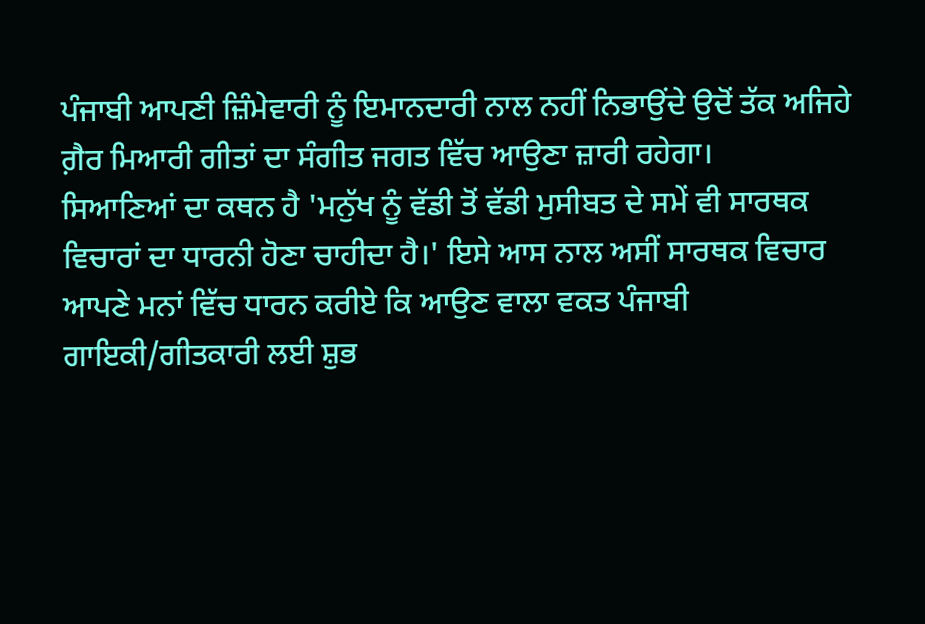ਪੰਜਾਬੀ ਆਪਣੀ ਜ਼ਿੰਮੇਵਾਰੀ ਨੂੰ ਇਮਾਨਦਾਰੀ ਨਾਲ ਨਹੀਂ ਨਿਭਾਉਂਦੇ ਉਦੋਂ ਤੱਕ ਅਜਿਹੇ ਗ਼ੈਰ ਮਿਆਰੀ ਗੀਤਾਂ ਦਾ ਸੰਗੀਤ ਜਗਤ ਵਿੱਚ ਆਉਣਾ ਜ਼ਾਰੀ ਰਹੇਗਾ।
ਸਿਆਣਿਆਂ ਦਾ ਕਥਨ ਹੈ 'ਮਨੁੱਖ ਨੂੰ ਵੱਡੀ ਤੋਂ ਵੱਡੀ ਮੁਸੀਬਤ ਦੇ ਸਮੇਂ ਵੀ ਸਾਰਥਕ ਵਿਚਾਰਾਂ ਦਾ ਧਾਰਨੀ ਹੋਣਾ ਚਾਹੀਦਾ ਹੈ।' ਇਸੇ ਆਸ ਨਾਲ ਅਸੀਂ ਸਾਰਥਕ ਵਿਚਾਰ ਆਪਣੇ ਮਨਾਂ ਵਿੱਚ ਧਾਰਨ ਕਰੀਏ ਕਿ ਆਉਣ ਵਾਲਾ ਵਕਤ ਪੰਜਾਬੀ ਗਾਇਕੀ/ਗੀਤਕਾਰੀ ਲਈ ਸ਼ੁਭ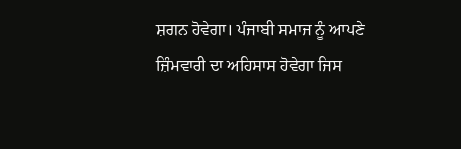ਸ਼ਗਨ ਹੋਵੇਗਾ। ਪੰਜਾਬੀ ਸਮਾਜ ਨੂੰ ਆਪਣੇ ਜ਼ਿੰਮਵਾਰੀ ਦਾ ਅਹਿਸਾਸ ਹੋਵੇਗਾ ਜਿਸ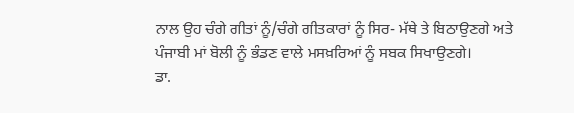ਨਾਲ ਉਹ ਚੰਗੇ ਗੀਤਾਂ ਨੂੰ/ਚੰਗੇ ਗੀਤਕਾਰਾਂ ਨੂੰ ਸਿਰ- ਮੱਥੇ ਤੇ ਬਿਠਾਉਣਗੇ ਅਤੇ ਪੰਜਾਬੀ ਮਾਂ ਬੋਲੀ ਨੂੰ ਭੰਡਣ ਵਾਲੇ ਮਸਖ਼ਰਿਆਂ ਨੂੰ ਸਬਕ ਸਿਖਾਉਣਗੇ।
ਡਾ.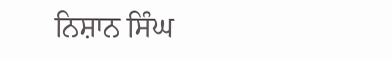ਨਿਸ਼ਾਨ ਸਿੰਘ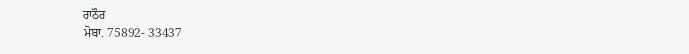ਰਾਠੌਰ
ਮੋਬਾ. 75892- 33437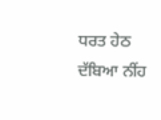ਧਰਤ ਹੇਠ ਦੱਬਿਆ ਨੀਂਹ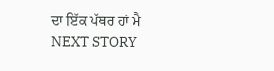ਦਾ ਇੱਕ ਪੱਥਰ ਹਾਂ ਮੈ
NEXT STORY